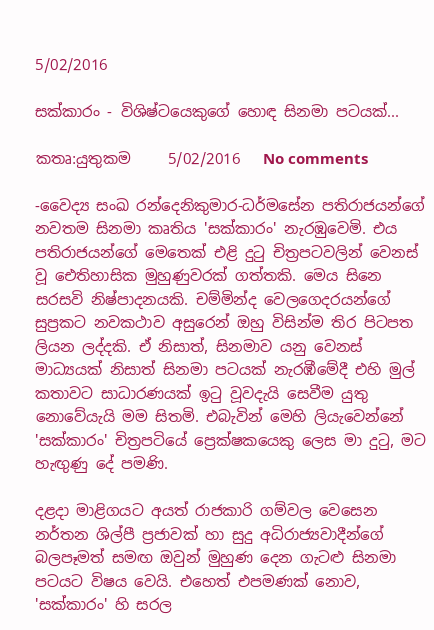5/02/2016

සක්කාරං - විශිෂ්ටයෙකුගේ හොඳ සිනමා පටයක්...

කතෘ:යුතුකම     5/02/2016   No comments

-වෛද්‍ය සංඛ රන්දෙනිකුමාර-ධර්මසේන පතිරාජයන්ගේ නවතම සිනමා කෘතිය 'සක්කාරං' නැරඹුවෙමි. එය පතිරාජයන්ගේ මෙතෙක් එළි දුටු චිත්‍රපටවලින් වෙනස් වූ ඓතිහාසික මුහුණුවරක් ගත්තකි. මෙය සිනෙ සරසවි නිෂ්පාදනයකි. චම්මින්ද වෙලගෙදරයන්ගේ සුප්‍රකට නවකථාව අසුරෙන් ඔහු විසින්ම තිර පිටපත ලියන ලද්දකි. ඒ නිසාත්, සිනමාව යනු වෙනස් මාධ්‍යයක් නිසාත් සිනමා පටයක් නැරඹීමේදී එහි මුල් කතාවට සාධාරණයක් ඉටු වූවදැයි සෙවීම යුතු නොවේයැයි මම සිතමි. එබැවින් මෙහි ලියැවෙන්නේ 'සක්කාරං' චිත්‍රපටියේ ප්‍රෙක්ෂකයෙකු ලෙස මා දුටු, මට හැඟුණු දේ පමණි.

දළදා මාළිගයට අයත් රාජකාරි ගම්වල වෙසෙන නර්තන ශිල්පී ප්‍රජාවක් හා සුදු අධිරාජ්‍යවාදීන්ගේ බලපෑමත් සමඟ ඔවුන් මුහුණ දෙන ගැටළු සිනමා පටයට විෂය වෙයි. එහෙත් එපමණක් නොව, 'සක්කාරං' හි සරල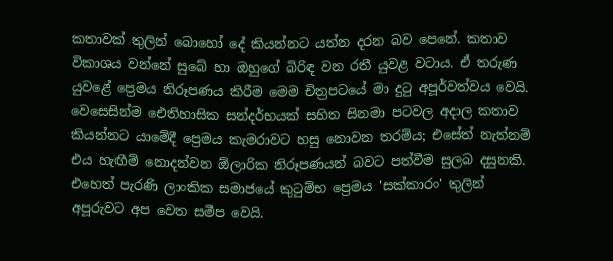කතාවක් තුලින් බොහෝ දේ කියන්නට යත්න දරන බව පෙනේ. කතාව විකාශය වන්නේ සුබේ හා ඔහුගේ බිරිඳ වන රතී යුවළ වටාය. ඒ තරුණ යුවළේ ප්‍රෙමය නිරූපණය කිරීම මෙම චිත්‍රපටයේ මා දුටු අපූර්වත්වය වෙයි. වෙසෙසින්ම ඓතිහාසික සන්දර්භයක් සහිත සිනමා පටවල අදාල කතාව කියන්නට යාමේදී ප්‍රෙමය කැමරාවට හසු නොවන තරම්ය; එසේත් නැත්නම් එය හැඟීම් නොදන්වන ඕලාරික නිරූපණයන් බවට පත්වීම සුලබ දසුනකි. එහෙත් පැරණි ලාංකික සමාජයේ කුටුම්භ ප්‍රෙමය 'සක්කාරං' තුලින් අපූරුවට අප වෙත සමීප වෙයි.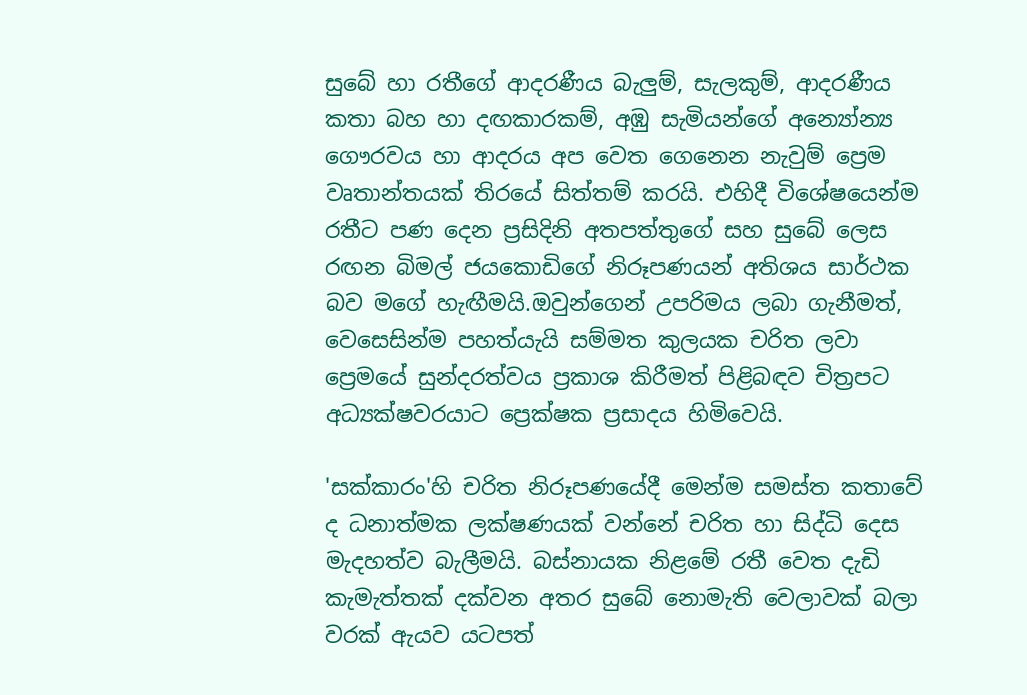සුබේ හා රතීගේ ආදරණීය බැලුම්, සැලකුම්, ආදරණීය කතා බහ හා දඟකාරකම්, අඹු සැමියන්ගේ අන්‍යෝන්‍ය ගෞරවය හා ආදරය අප වෙත ගෙනෙන නැවුම් ප්‍රෙම වෘතාන්තයක් තිරයේ සිත්තම් කරයි. එහිදී විශේෂයෙන්ම රතීට පණ දෙන ප්‍රසිදිනි අතපත්තුගේ සහ සුබේ ලෙස රඟන බිමල් ජයකොඩිගේ නිරූපණයන් අතිශය සාර්ථක බව මගේ හැඟීමයි.ඔවුන්ගෙන් උපරිමය ලබා ගැනීමත්, වෙසෙසින්ම පහත්යැයි සම්මත කුලයක චරිත ලවා ප්‍රෙමයේ සුන්දරත්වය ප්‍රකාශ කිරීමත් පිළිබඳව චිත්‍රපට අධ්‍යක්ෂවරයාට ප්‍රෙක්ෂක ප්‍රසාදය හිමිවෙයි.

'සක්කාරං'හි චරිත නිරූපණයේදී මෙන්ම සමස්ත කතාවේ ද ධනාත්මක ලක්ෂණයක් වන්නේ චරිත හා සිද්ධි දෙස මැදහත්ව බැලීමයි. බස්නායක නිළමේ රතී වෙත දැඩි කැමැත්තක් දක්වන අතර සුබේ නොමැති වෙලාවක් බලා වරක් ඇයව යටපත්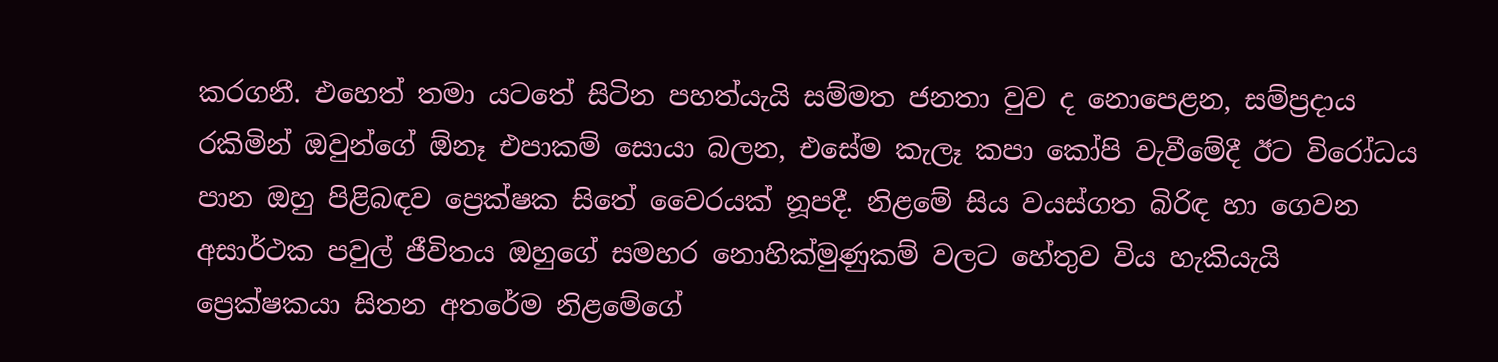කරගනී. එහෙත් තමා යටතේ සිටින පහත්යැයි සම්මත ජනතා වුව ද නොපෙළන, සම්ප්‍රදාය රකිමින් ඔවුන්ගේ ඕනෑ එපාකම් සොයා බලන, එසේම කැලෑ කපා කෝපි වැවීමේදී ඊට විරෝධය පාන ඔහු පිළිබඳව ප්‍රෙක්ෂක සිතේ වෛරයක් නූපදී. නිළමේ සිය වයස්ගත බිරිඳ හා ගෙවන අසාර්ථක පවුල් ජීවිතය ඔහුගේ සමහර නොහික්මුණුකම් වලට හේතුව විය හැකියැයි ප්‍රෙක්ෂකයා සිතන අතරේම නිළමේගේ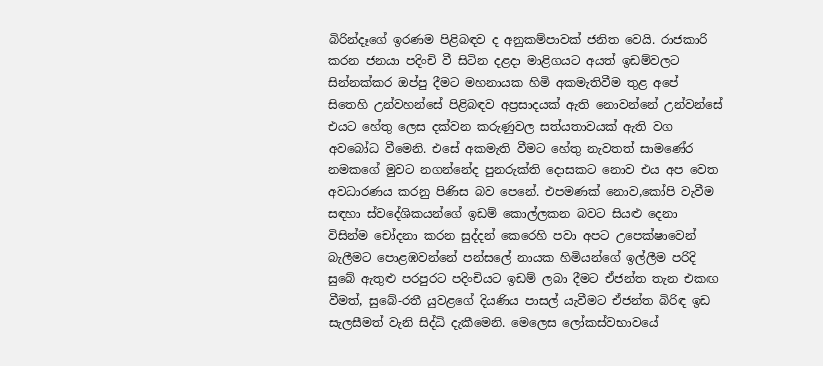බිරින්දෑගේ ඉරණම පිළිබඳව ද අනුකම්පාවක් ජනිත වෙයි. රාජකාරි කරන ජනයා පදිංචි වී සිටින දළදා මාළිගයට අයත් ඉඩම්වලට සින්නක්කර ඔප්පු දීමට මහනායක හිමි අකමැතිවීම තුළ අපේ සිතෙහි උන්වහන්සේ පිළිබඳව අප්‍රසාදයක් ඇති නොවන්නේ උන්වන්සේ එයට හේතු ලෙස දක්වන කරුණුවල සත්යතාවයක් ඇති වග අවබෝධ වීමෙනි. එසේ අකමැති වීමට හේතු නැවතත් සාමණේර නමකගේ මුවට නගන්නේද පුනරුක්ති දොසකට නොව එය අප වෙත අවධාරණය කරනු පිණිස බව පෙනේ. එපමණක් නොව,කෝපි වැවීම සඳහා ස්වදේශිකයන්ගේ ඉඩම් කොල්ලකන බවට සියළු දෙනා විසින්ම චෝදනා කරන සුද්දන් කෙරෙහි පවා අපට උපෙක්ෂාවෙන් බැලීමට පොළඹවන්නේ පන්සලේ නායක හිමියන්ගේ ඉල්ලීම පරිදි සුබේ ඇතුළු පරපුරට පදිංචියට ඉඩම් ලබා දීමට ඒජන්ත තැන එකඟ වීමත්, සුබේ-රතී යුවළගේ දියණිය පාසල් යැවීමට ඒජන්ත බිරිඳ ඉඩ සැලසීමත් වැනි සිද්ධි දැකීමෙනි. මෙලෙස ලෝකස්වභාවයේ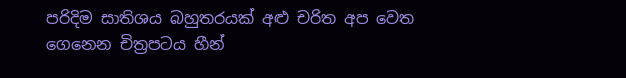පරිදිම සාතිශය බහුතරයක් අළු චරිත අප වෙත ගෙනෙන චිත්‍රපටය හීන්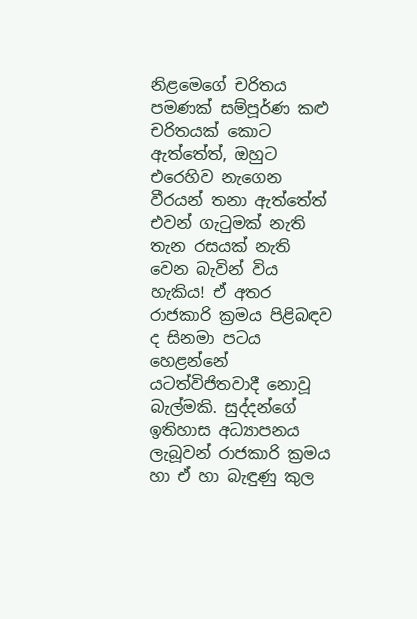නිළමෙගේ චරිතය පමණක් සම්පූර්ණ කළු චරිතයක් කොට ඇත්තේත්, ඔහුට එරෙහිව නැගෙන වීරයන් තනා ඇත්තේත් එවන් ගැටුමක් නැති තැන රසයක් නැති වෙන බැවින් විය හැකිය! ඒ අතර රාජකාරි ක්‍රමය පිළිබඳව ද සිනමා පටය හෙළන්නේ යටත්විජිතවාදී නොවූ බැල්මකි. සුද්දන්ගේ ඉතිහාස අධ්‍යාපනය ලැබූවන් රාජකාරි ක්‍රමය හා ඒ හා බැඳුණු කුල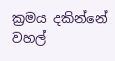ක්‍රමය දකින්නේ වහල්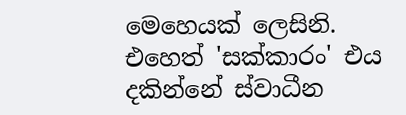මෙහෙයක් ලෙසිනි. එහෙත් 'සක්කාරං' එය දකින්නේ ස්වාධීන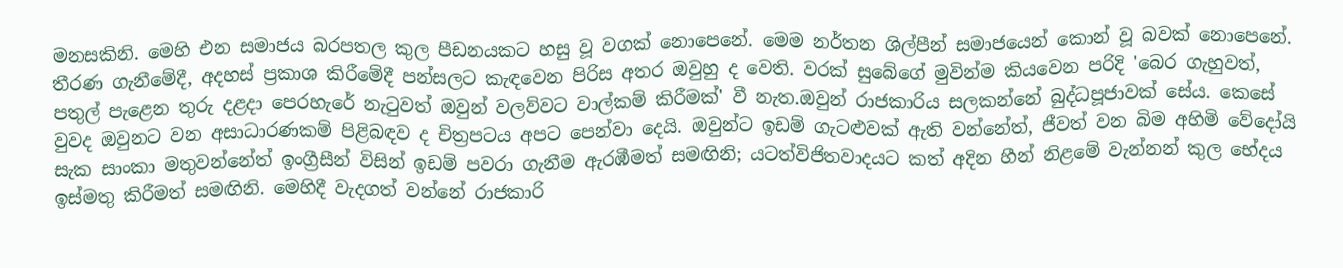මනසකිනි. මෙහි එන සමාජය බරපතල කුල පීඩනයකට හසු වූ වගක් නොපෙනේ. මෙම නර්තන ශිල්පීන් සමාජයෙන් කොන් වූ බවක් නොපෙනේ. තීරණ ගැනීමේදී, අදහස් ප්‍රකාශ කිරීමේදී පන්සලට කැඳවෙන පිරිස අතර ඔවුහු ද වෙති. වරක් සුබේගේ මුවින්ම කියවෙන පරිදි 'බෙර ගැහුවත්, පතුල් පැළෙන තුරු දළදා පෙරහැරේ නැටුවත් ඔවුන් වලව්වට වාල්කම් කිරීමක්' වී නැත.ඔවුන් රාජකාරිය සලකන්නේ බුද්ධපූජාවක් සේය. කෙසේ වුවද ඔවුනට වන අසාධාරණකම් පිළිබඳව ද චිත්‍රපටය අපට පෙන්වා දෙයි. ඔවුන්ට ඉඩම් ගැටළුවක් ඇති වන්නේත්, ජීවත් වන බිම අහිමි වේදෝයි සැක සාංකා මතුවන්නේත් ඉංග්‍රීසීන් විසින් ඉඩම් පවරා ගැනීම ඇරඹීමත් සමඟිනි; යටත්විජිතවාදයට කත් අදින හීන් නිළමේ වැන්නන් කුල භේදය ඉස්මතු කිරීමත් සමඟිනි. මෙහිදී වැදගත් වන්නේ රාජකාරි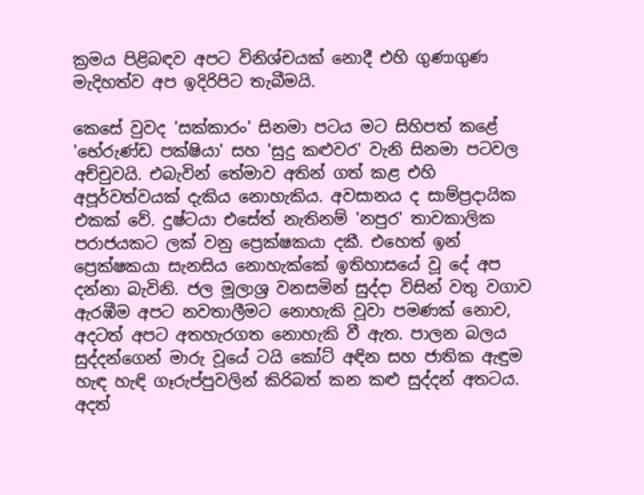ක්‍රමය පිළිබඳව අපට විනිශ්චයක් නොදී එහි ගුණාගුණ මැදිහත්ව අප ඉදිරිපිට තැබීමයි.

කෙසේ වුවද 'සක්කාරං' සිනමා පටය මට සිහිපත් කළේ 'භේරුණ්ඩ පක්ෂියා' සහ 'සුදු කළුවර' වැනි සිනමා පටවල අච්චුවයි. එබැවින් තේමාව අතින් ගත් කළ එහි අපූර්වත්වයක් දැකිය නොහැකිය. අවසානය ද සාම්ප්‍රදායික එකක් වේ. දුෂ්ටයා එසේත් නැතිනම් 'නපුර' තාවකාලික පරාජයකට ලක් වනු ප්‍රෙක්ෂකයා දකී. එහෙත් ඉන් ප්‍රෙක්ෂකයා සැනසිය නොහැක්කේ ඉතිහාසයේ වූ දේ අප දන්නා බැවිනි. ජල මූලාශ්‍ර වනසමින් සුද්දා විසින් වතු වගාව ඇරඹීම අපට නවතාලීමට නොහැකි වූවා පමණක් නොව, අදටත් අපට අතහැරගත නොහැකි වී ඇත. පාලන බලය සුද්දන්ගෙන් මාරු වූයේ ටයි කෝට් අඳින සහ ජාතික ඇඳුම හැඳ හැඳි ගෑරුප්පුවලින් කිරිබත් කන කළු සුද්දන් අතටය. අදත්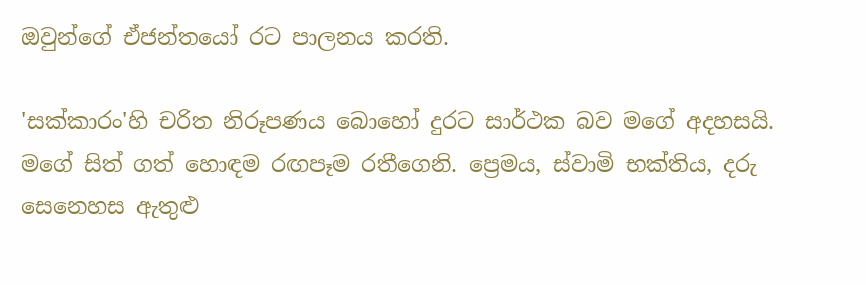ඔවුන්ගේ ඒජන්තයෝ රට පාලනය කරති.

'සක්කාරං'හි චරිත නිරූපණය බොහෝ දුරට සාර්ථක බව මගේ අදහසයි. මගේ සිත් ගත් හොඳම රඟපෑම රතීගෙනි. ප්‍රෙමය, ස්වාමි භක්තිය, දරු සෙනෙහස ඇතුළු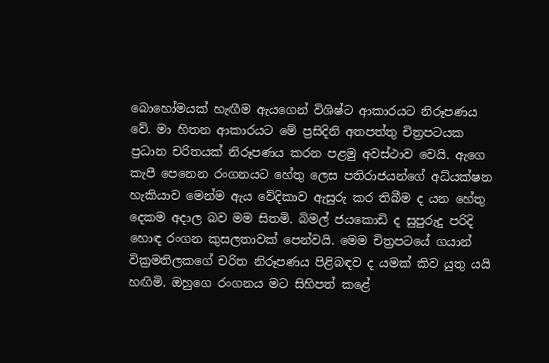බොහෝමයක් හැඟීම ඇයගෙන් විශිෂ්ට ආකාරයට නිරූපණය වේ. මා හිතන ආකාරයට මේ ප්‍රසිදිනි අතපත්තු චිත්‍රපටයක ප්‍රධාන චරිතයක් නිරූපණය කරන පළමු අවස්ථාව වෙයි. ඇගෙ කැපී පෙනෙන රංගනයට හේතු ලෙස පතිරාජයන්ගේ අධ්යක්ෂන හැකියාව මෙන්ම ඇය වේදිකාව ඇසුරු කර තිබීම ද යන හේතු දෙකම අදාල බව මම සිතමි. බිමල් ජයකොඩි ද සුපුරුදු පරිදි හොඳ රංගන කුසලතාවක් පෙන්වයි. මෙම චිත්‍රපටයේ ගයාන් වික්‍රමතිලකගේ චරිත නිරූපණය පිළිබඳව ද යමක් කිව යුතු යයි හඟිමි. ඔහුගෙ රංගනය මට සිහිපත් කළේ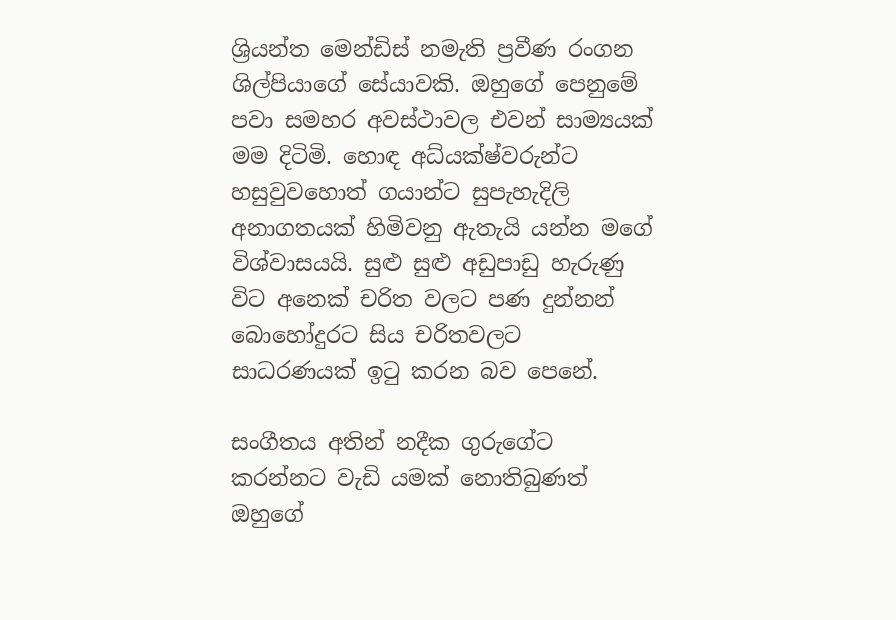ශ්‍රියන්ත මෙන්ඩිස් නමැති ප්‍රවීණ රංගන ශිල්පියාගේ සේයාවකි. ඔහුගේ පෙනුමේ පවා සමහර අවස්ථාවල එවන් සාම්‍යයක් මම දිටිමි. හොඳ අධ්යක්ෂ්වරුන්ට හසුවුවහොත් ගයාන්ට සුපැහැදිලි අනාගතයක් හිමිවනු ඇතැයි යන්න මගේ විශ්වාසයයි. සුළු සුළු අඩුපාඩු හැරුණු විට අනෙක් චරිත වලට පණ දුන්නන් බොහෝදුරට සිය චරිතවලට සාධරණයක් ඉටු කරන බව පෙනේ.

සංගීතය අතින් නදීක ගුරුගේට කරන්නට වැඩි යමක් නොතිබුණත් ඔහුගේ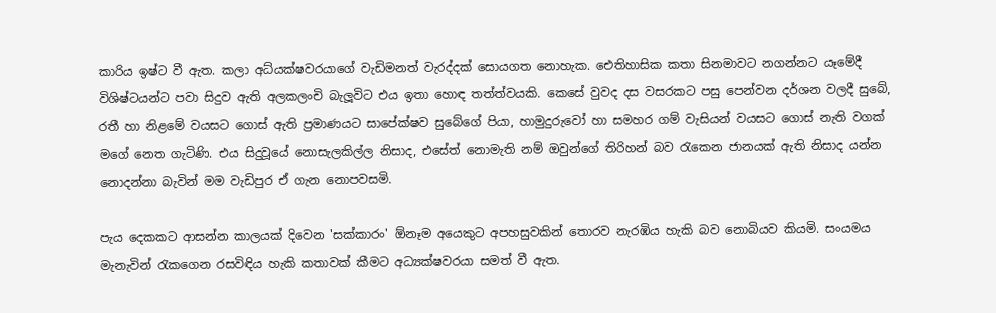කාරිය ඉෂ්ට වී ඇත. කලා අධ්යක්ෂවරයාගේ වැඩිමනත් වැරද්දක් සොයගත නොහැක. ඓතිහාසික කතා සිනමාවට නගන්නට යෑමේදී විශිෂ්ටයන්ට පවා සිදුව ඇති අලකලංචි බැලූවිට එය ඉතා හොඳ තත්ත්වයකි. කෙසේ වුවද දස වසරකට පසු පෙන්වන දර්ශන වලදී සුබේ, රතී හා නිළමේ වයසට ගොස් ඇති ප්‍රමාණයට සාපේක්ෂව සුබේගේ පියා, හාමුදුරුවෝ හා සමහර ගම් වැසියන් වයසට ගොස් නැති වගක් මගේ නෙත ගැටිණි. එය සිදුවූයේ නොසැලකිල්ල නිසාද, එසේත් නොමැති නම් ඔවුන්ගේ තිරිහන් බව රැකෙන ජානයක් ඇති නිසාද යන්න නොදන්නා බැවින් මම වැඩිපුර ඒ ගැන නොපවසමි.

පැය දෙකකට ආසන්න කාලයක් දිවෙන 'සක්කාරං' ඕනෑම අයෙකුට අපහසුවකින් තොරව නැරඹිය හැකි බව නොබියව කියමි. සංයමය මැනැවින් රැකගෙන රසවිඳිය හැකි කතාවක් කීමට අධ්‍යක්ෂවරයා සමත් වී ඇත.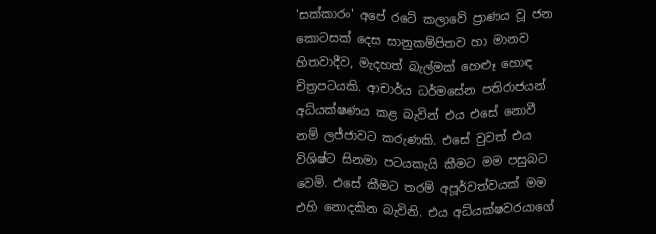'සක්කාරං' අපේ රටේ කලාවේ ප්‍රාණය වූ ජන කොටසක් දෙස සානුකම්පිතව හා මානව හිතවාදීව, මැදහත් බැල්මක් හෙළුෑ හොඳ චිත්‍රපටයකි. ආචාර්ය ධර්මසේන පතිරාජයන් අධ්යක්ෂණය කළ බැවින් එය එසේ නොවී නම් ලජ්ජාවට කරුණකි. එසේ වුවත් එය විශිෂ්ට සිනමා පටයකැයි කීමට මම පසුබට වෙමි. එසේ කීමට තරම් අපූර්වත්වයක් මම එහි නොදකින බැවිනි. එය අධ්යක්ෂවරයාගේ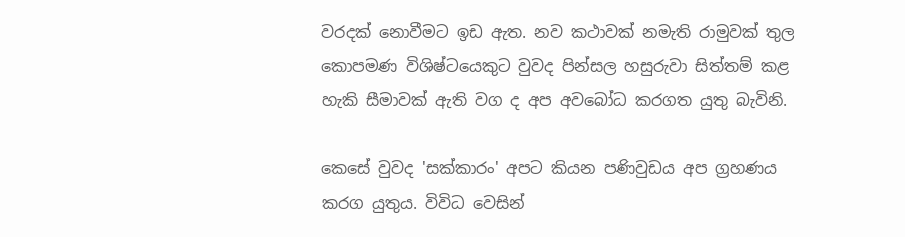වරදක් නොවීමට ඉඩ ඇත. නව කථාවක් නමැති රාමුවක් තුල කොපමණ විශිෂ්ටයෙකුට වුවද පින්සල හසුරුවා සිත්තම් කළ හැකි සීමාවක් ඇති වග ද අප අවබෝධ කරගත යුතු බැවිනි.

කෙසේ වුවද 'සක්කාරං' අපට කියන පණිවුඩය අප ග්‍රහණය කරග යුතුය. විවිධ වෙසින්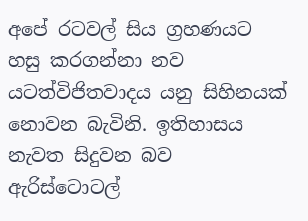අපේ රටවල් සිය ග්‍රහණයට හසු කරගන්නා නව යටත්විජිතවාදය යනු සිහිනයක් නොවන බැවිනි. ඉතිහාසය නැවත සිදුවන බව ඇරිස්ටොටල්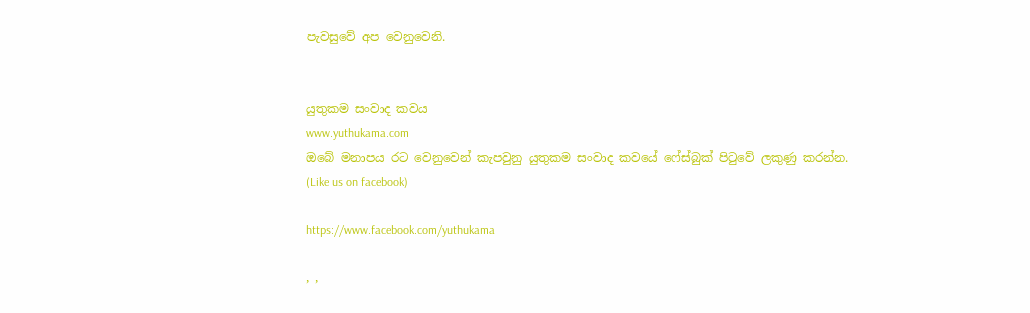පැවසුවේ අප වෙනුවෙනි.


යුතුකම සංවාද කවය
www.yuthukama.com
ඔබේ මනාපය රට වෙනුවෙන් කැපවුනු යුතුකම සංවාද කවයේ ෆේස්බුක් පිටුවේ ලකුණු කරන්න.
(Like us on facebook)

https://www.facebook.com/yuthukama

, ,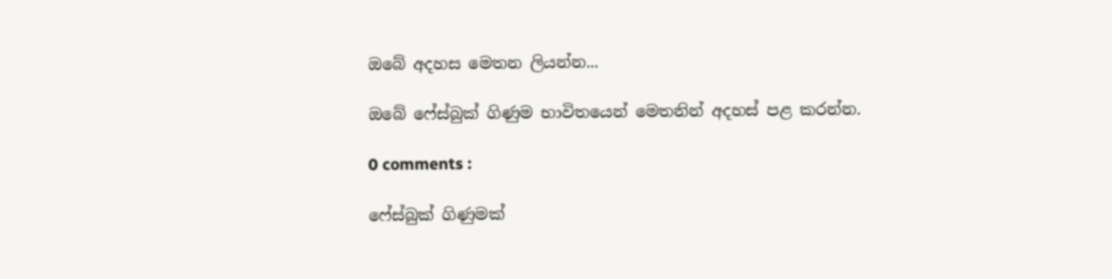ඔබේ අදහස මෙතන ලියන්න...

ඔබේ ෆේස්බුක් ගිණුම භාවිතයෙන් මෙතනින් අදහස් පළ කරන්න.

0 comments :

ෆේස්බුක් ගිණුමක්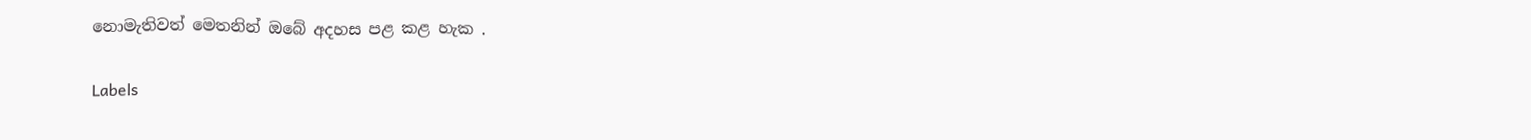නොමැතිවත් මෙතනින් ඔබේ අදහස පළ කළ හැක .

Labels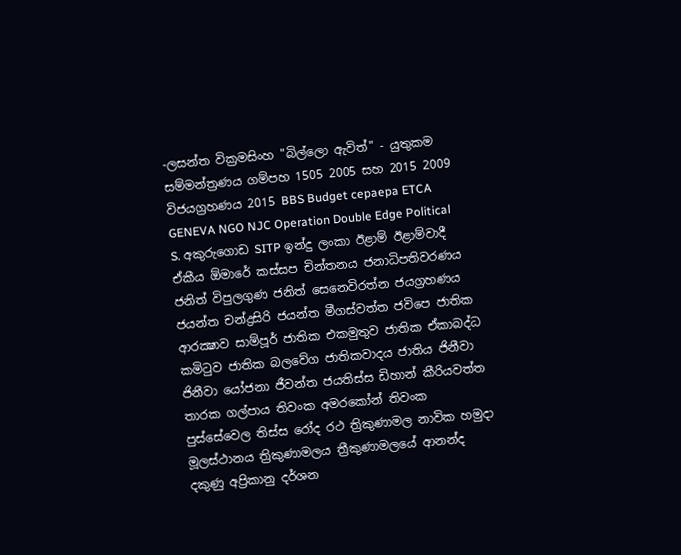-ලසන්ත වික්‍රමසිංහ "බිල්ලො ඇවිත්" - යුතුකම සම්මන්ත්‍රණය ගම්පහ 1505 2005 සහ 2015 2009 විජයග්‍රහණය 2015 BBS Budget cepaepa ETCA GENEVA NGO NJC Operation Double Edge Political S. අකුරුගොඩ SITP ඉන්දු ලංකා ඊළාම් ඊළාම්වාදී ඒකීය ඕමාරේ කස්‌සප චින්තනය ජනාධිපතිවරණය ජනිත් විපුලගුණ ජනිත් සෙනෙවිරත්න ජයග්‍රහණය ජයන්ත චන්ද්‍රසිරි ජයන්ත මීගස්වත්ත ජවිපෙ ජාතික ආරක්‍ෂාව සාම්පූර් ජාතික එකමුතුව ජාතික ඒකාබද්ධ කමිටුව ජාතික බලවේග ජාතිකවාදය ජාතිය ජිනීවා ජිනීවා යෝජනා ජීවන්ත ජයතිස්ස ඩිහාන් කීරියවත්ත තාරක ගල්පාය තිවංක අමරකෝන් තිවංක පුස්සේවෙල තිස්‌ස රෝද රථ ත්‍රිකුණාමල නාවික හමුදා මූලස්‌ථානය ත්‍රිකුණාමලය ත්‍රීකුණාමලයේ ආනන්ද දකුණු අප්‍රිකානු දර්ශන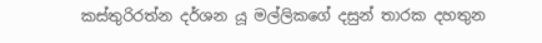කස්තුරිරත්න දර්ශන යූ මල්ලිකගේ දසුන් තාරක දහතුන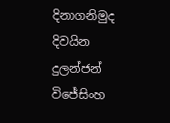දිනාගනිමුද දිවයින දුලන්ජන් විජේසිංහ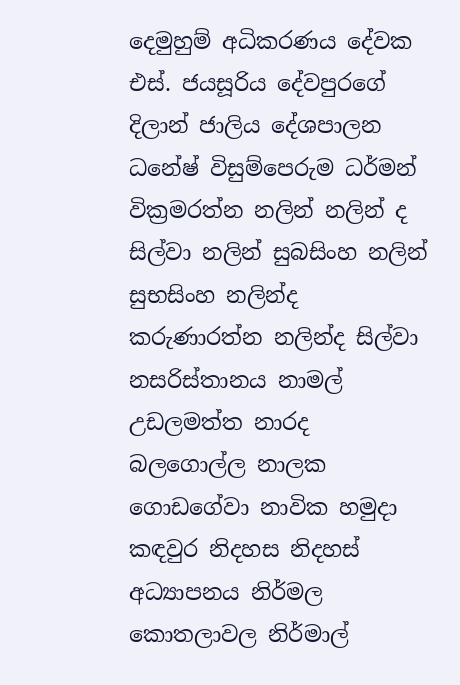දෙමුහුම් අධිකරණය දේවක එස්. ජයසූරිය දේවපුරගේ දිලාන් ජාලිය දේශපාලන ධනේෂ් විසුම්පෙරුම ධර්මන් වික්‍රමරත්න නලින් නලින් ද සිල්වා නලින් සුබසිංහ නලින් සුභසිංහ නලින්ද කරුණාරත්න නලින්ද සිල්වා නසරිස්‌තානය නාමල් උඩලමත්ත නාරද බලගොල්ල නාලක ගොඩගේවා නාවික හමුදා කඳවුර නිදහස නිදහස් අධ්‍යාපනය නිර්මල කොතලාවල නිර්මාල්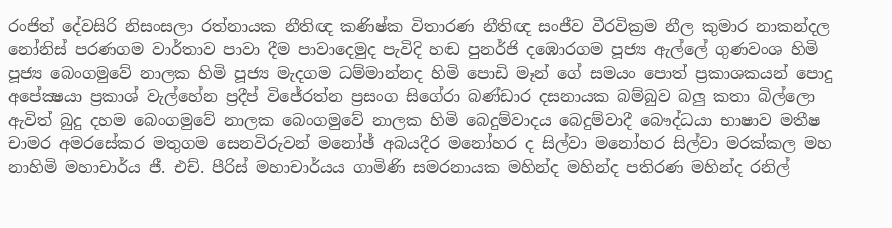රංජිත් දේවසිරි නිසංසලා රත්නායක නීතිඥ කණිෂ්ක විතාරණ නීතිඥ සංජීව වීරවික්‍රම නීල කුමාර නාකන්දල නෝනිස් පරණගම වාර්තාව පාවා දීම පාවාදෙමුද පැවිදි හඬ පුනර්ජි දඹොරගම පූජ්‍ය ඇල්ලේ ගුණවංශ හිමි පූජ්‍ය බෙංගමුවේ නාලක හිමි පූජ්‍ය මැදගම ධම්මාන්නද හිමි පොඩි මෑන් ගේ සමයං පොත් ප්‍රකාශකයන් පොදු අපේක්‍ෂයා ප්‍රකාශ් වැල්හේන ප්‍රදීප් විජේරත්න ප්‍රසංග සිගේරා බණ්ඩාර දසනායක බම්බුව බලු කතා බිල්ලො ඇවිත් බුදු දහම බෙංගමුවේ නාලක බෙංගමුවේ නාලක හිමි බෙදුම්වාදය බෙදුම්වාදී බෞද්ධයා භාෂාව මතීෂ චාමර අමරසේකර මතුගම සෙනවිරුවන් මනෝඡ් අබයදීර මනෝහර ද සිල්වා මනෝහර සිල්වා මරක්කල මහ නාහිමි මහාචාර්ය ජී. එච්. පීරිස් මහාචාර්යය ගාමිණි සමරනායක මහින්ද මහින්ද පතිරණ මහින්ද රනිල්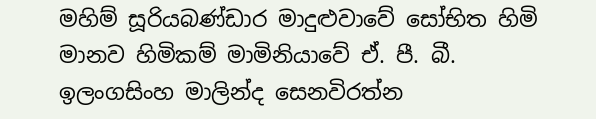මහිම් සූරියබණ්ඩාර මාදුළුවාවේ සෝභිත හිමි මානව හිමිකම් මාමිනියාවේ ඒ. පී. බී. ඉලංගසිංහ මාලින්ද සෙනවිරත්න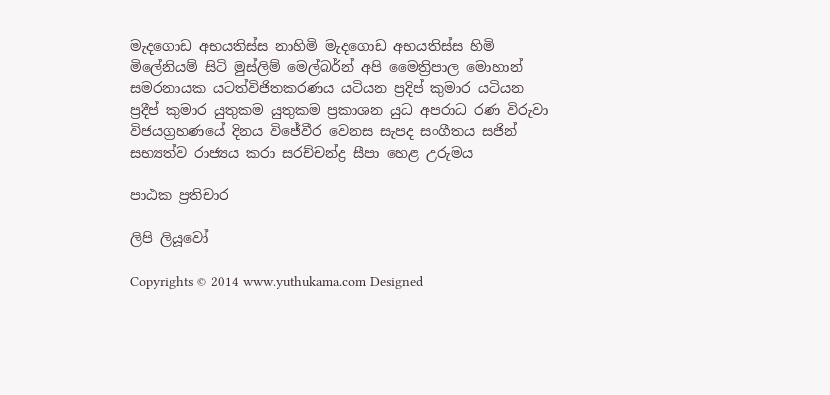මැදගොඩ අභයතිස්ස නාහිමි මැදගොඩ අභයතිස්ස හිමි මිලේනියම් සිටි මුස්‌ලිම් මෙල්බර්න් අපි මෛත්‍රිපාල මොහාන් සමරනායක යටත්විජිතකරණය යටියන ප්‍රදිප් කුමාර යටියන ප්‍රදීප් කුමාර යුතුකම යුතුකම ප්‍රකාශන යුධ අපරාධ රණ විරුවා විජයග්‍රහණයේ දිනය විජේවීර වෙනස සැපද සංගීතය සජින් සභ්‍යත්ව රාජ්‍යය කරා සරච්චන්ද්‍ර සීපා හෙළ උරුමය

පාඨක ප්‍රතිචාර

ලිපි ලියූවෝ

Copyrights © 2014 www.yuthukama.com Designed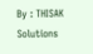By : THISAK Solutions